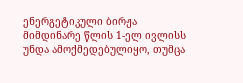ენერგეტიკული ბირჟა მიმდინარე წლის 1-ელ ივლისს უნდა ამოქმედებულიყო, თუმცა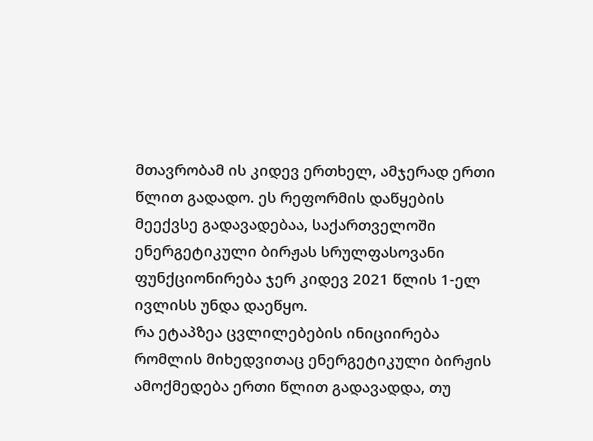მთავრობამ ის კიდევ ერთხელ, ამჯერად ერთი წლით გადადო. ეს რეფორმის დაწყების მეექვსე გადავადებაა, საქართველოში ენერგეტიკული ბირჟას სრულფასოვანი ფუნქციონირება ჯერ კიდევ 2021 წლის 1-ელ ივლისს უნდა დაეწყო.
რა ეტაპზეა ცვლილებების ინიციირება რომლის მიხედვითაც ენერგეტიკული ბირჟის ამოქმედება ერთი წლით გადავადდა, თუ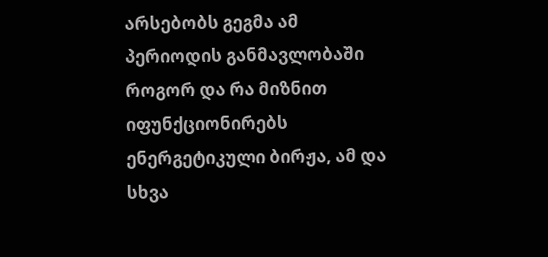არსებობს გეგმა ამ პერიოდის განმავლობაში როგორ და რა მიზნით იფუნქციონირებს ენერგეტიკული ბირჟა, ამ და სხვა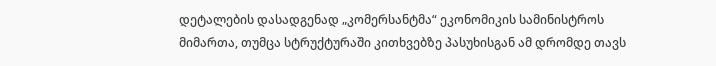დეტალების დასადგენად „კომერსანტმა“ ეკონომიკის სამინისტროს მიმართა, თუმცა სტრუქტურაში კითხვებზე პასუხისგან ამ დრომდე თავს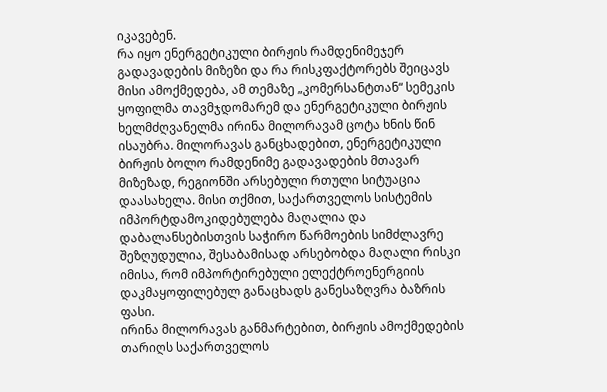იკავებენ.
რა იყო ენერგეტიკული ბირჟის რამდენიმეჯერ გადავადების მიზეზი და რა რისკფაქტორებს შეიცავს მისი ამოქმედება, ამ თემაზე „კომერსანტთან“ სემეკის ყოფილმა თავმჯდომარემ და ენერგეტიკული ბირჟის ხელმძღვანელმა ირინა მილორავამ ცოტა ხნის წინ ისაუბრა. მილორავას განცხადებით, ენერგეტიკული ბირჟის ბოლო რამდენიმე გადავადების მთავარ მიზეზად, რეგიონში არსებული რთული სიტუაცია დაასახელა. მისი თქმით, საქართველოს სისტემის იმპორტდამოკიდებულება მაღალია და დაბალანსებისთვის საჭირო წარმოების სიმძლავრე შეზღუდულია, შესაბამისად არსებობდა მაღალი რისკი იმისა, რომ იმპორტირებული ელექტროენერგიის დაკმაყოფილებულ განაცხადს განესაზღვრა ბაზრის ფასი.
ირინა მილორავას განმარტებით, ბირჟის ამოქმედების თარიღს საქართველოს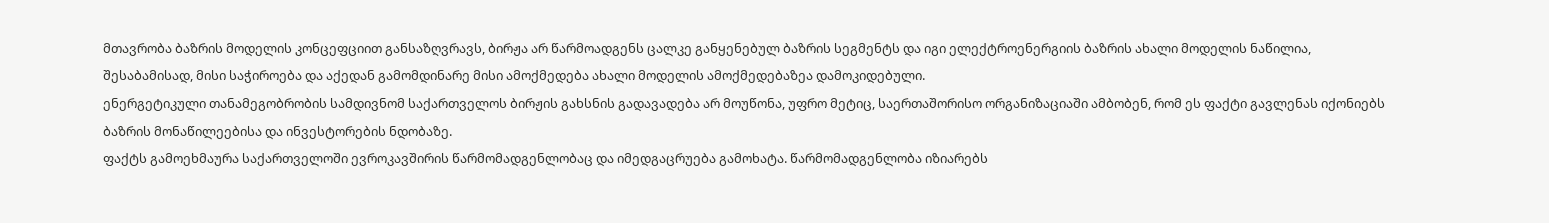მთავრობა ბაზრის მოდელის კონცეფციით განსაზღვრავს, ბირჟა არ წარმოადგენს ცალკე განყენებულ ბაზრის სეგმენტს და იგი ელექტროენერგიის ბაზრის ახალი მოდელის ნაწილია, შესაბამისად, მისი საჭიროება და აქედან გამომდინარე მისი ამოქმედება ახალი მოდელის ამოქმედებაზეა დამოკიდებული.
ენერგეტიკული თანამეგობრობის სამდივნომ საქართველოს ბირჟის გახსნის გადავადება არ მოუწონა, უფრო მეტიც, საერთაშორისო ორგანიზაციაში ამბობენ, რომ ეს ფაქტი გავლენას იქონიებს ბაზრის მონაწილეებისა და ინვესტორების ნდობაზე.
ფაქტს გამოეხმაურა საქართველოში ევროკავშირის წარმომადგენლობაც და იმედგაცრუება გამოხატა. წარმომადგენლობა იზიარებს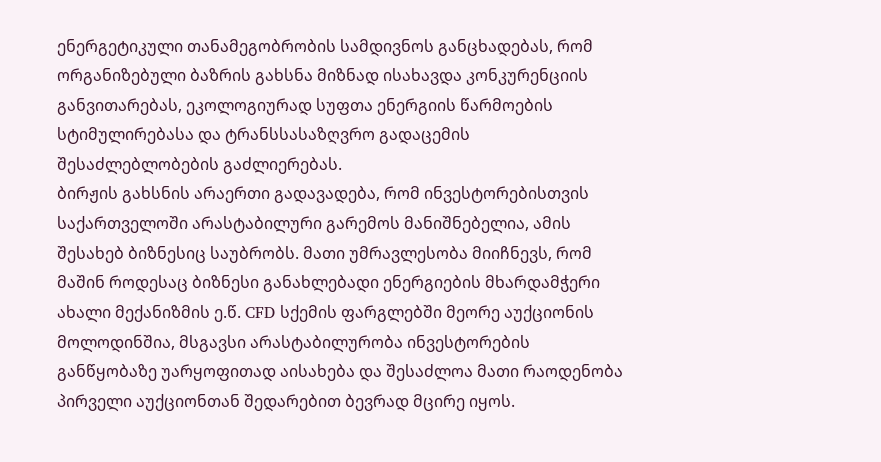ენერგეტიკული თანამეგობრობის სამდივნოს განცხადებას, რომ ორგანიზებული ბაზრის გახსნა მიზნად ისახავდა კონკურენციის განვითარებას, ეკოლოგიურად სუფთა ენერგიის წარმოების სტიმულირებასა და ტრანსსასაზღვრო გადაცემის შესაძლებლობების გაძლიერებას.
ბირჟის გახსნის არაერთი გადავადება, რომ ინვესტორებისთვის საქართველოში არასტაბილური გარემოს მანიშნებელია, ამის შესახებ ბიზნესიც საუბრობს. მათი უმრავლესობა მიიჩნევს, რომ მაშინ როდესაც ბიზნესი განახლებადი ენერგიების მხარდამჭერი ახალი მექანიზმის ე.წ. CFD სქემის ფარგლებში მეორე აუქციონის მოლოდინშია, მსგავსი არასტაბილურობა ინვესტორების განწყობაზე უარყოფითად აისახება და შესაძლოა მათი რაოდენობა პირველი აუქციონთან შედარებით ბევრად მცირე იყოს.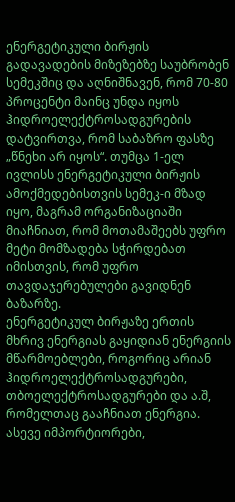ენერგეტიკული ბირჟის გადავადების მიზეზებზე საუბრობენ სემეკშიც და აღნიშნავენ, რომ 70-80 პროცენტი მაინც უნდა იყოს ჰიდროელექტროსადგურების დატვირთვა, რომ საბაზრო ფასზე „წნეხი არ იყოს“. თუმცა 1-ელ ივლისს ენერგეტიკული ბირჟის ამოქმედებისთვის სემეკ-ი მზად იყო, მაგრამ ორგანიზაციაში მიაჩნიათ, რომ მოთამაშეებს უფრო მეტი მომზადება სჭირდებათ იმისთვის, რომ უფრო თავდაჯერებულები გავიდნენ ბაზარზე.
ენერგეტიკულ ბირჟაზე ერთის მხრივ ენერგიას გაყიდიან ენერგიის მწარმოებლები, როგორიც არიან ჰიდროელექტროსადგურები, თბოელექტროსადგურები და ა.შ, რომელთაც გააჩნიათ ენერგია. ასევე იმპორტიორები,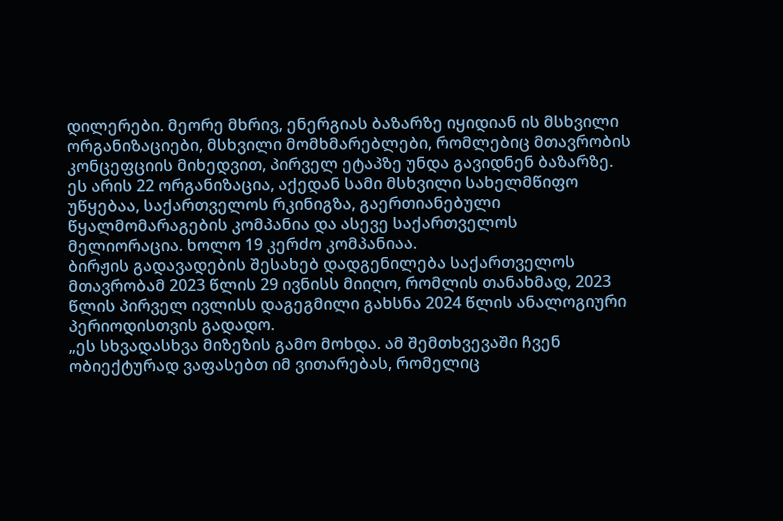დილერები. მეორე მხრივ, ენერგიას ბაზარზე იყიდიან ის მსხვილი ორგანიზაციები, მსხვილი მომხმარებლები, რომლებიც მთავრობის კონცეფციის მიხედვით, პირველ ეტაპზე უნდა გავიდნენ ბაზარზე. ეს არის 22 ორგანიზაცია, აქედან სამი მსხვილი სახელმწიფო უწყებაა, საქართველოს რკინიგზა, გაერთიანებული წყალმომარაგების კომპანია და ასევე საქართველოს მელიორაცია. ხოლო 19 კერძო კომპანიაა.
ბირჟის გადავადების შესახებ დადგენილება საქართველოს მთავრობამ 2023 წლის 29 ივნისს მიიღო, რომლის თანახმად, 2023 წლის პირველ ივლისს დაგეგმილი გახსნა 2024 წლის ანალოგიური პერიოდისთვის გადადო.
„ეს სხვადასხვა მიზეზის გამო მოხდა. ამ შემთხვევაში ჩვენ ობიექტურად ვაფასებთ იმ ვითარებას, რომელიც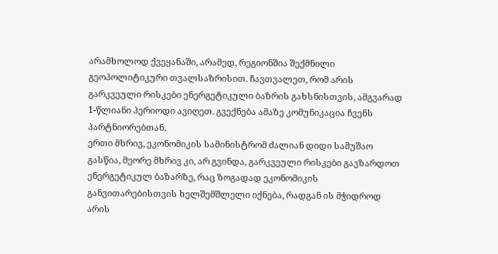არამხოლოდ ქვეყანაში, არამედ, რეგიონშია შექმნილი გეოპოლიტიკური თვალსაზრისით. ჩავთვალეთ, რომ არის გარკვეული რისკები ენერგეტიკული ბაზრის გახსნისთვის, ამგვარად 1-წლიანი პერიოდი ავიღეთ. გვექნება ამაზე კომუნიკაცია ჩვენს პარტნიორებთან.
ერთი მხრივ, ეკონომიკის სამინისტრომ ძალიან დიდი სამუშაო გასწია, მეორე მხრივ კი, არ გვინდა, გარკვეული რისკები გავზარდოთ ენერგეტიკულ ბაზარზე, რაც ზოგადად ეკონომიკის განვითარებისთვის ხელშემშლელი იქნება, რადგან ის მჭიდროდ არის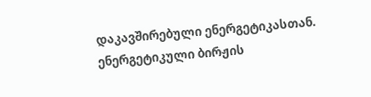დაკავშირებული ენერგეტიკასთან. ენერგეტიკული ბირჟის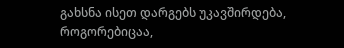გახსნა ისეთ დარგებს უკავშირდება, როგორებიცაა,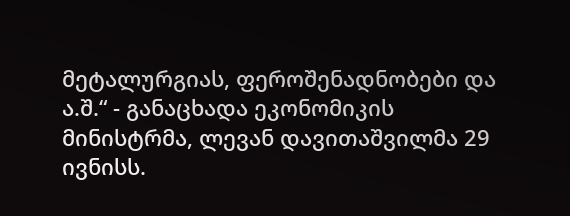მეტალურგიას, ფეროშენადნობები და ა.შ.“ - განაცხადა ეკონომიკის მინისტრმა, ლევან დავითაშვილმა 29 ივნისს.